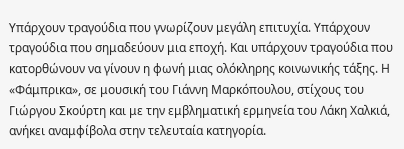Υπάρχουν τραγούδια που γνωρίζουν μεγάλη επιτυχία. Υπάρχουν τραγούδια που σημαδεύουν μια εποχή. Και υπάρχουν τραγούδια που κατορθώνουν να γίνουν η φωνή μιας ολόκληρης κοινωνικής τάξης. Η «Φάμπρικα», σε μουσική του Γιάννη Μαρκόπουλου, στίχους του Γιώργου Σκούρτη και με την εμβληματική ερμηνεία του Λάκη Χαλκιά, ανήκει αναμφίβολα στην τελευταία κατηγορία.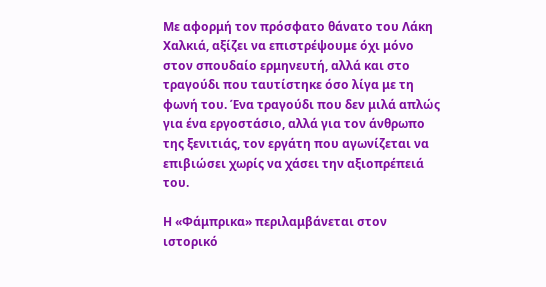Με αφορμή τον πρόσφατο θάνατο του Λάκη Χαλκιά, αξίζει να επιστρέψουμε όχι μόνο στον σπουδαίο ερμηνευτή, αλλά και στο τραγούδι που ταυτίστηκε όσο λίγα με τη φωνή του. Ένα τραγούδι που δεν μιλά απλώς για ένα εργοστάσιο, αλλά για τον άνθρωπο της ξενιτιάς, τον εργάτη που αγωνίζεται να επιβιώσει χωρίς να χάσει την αξιοπρέπειά του.

Η «Φάμπρικα» περιλαμβάνεται στον ιστορικό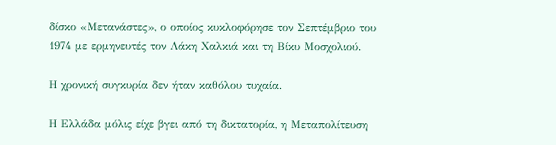δίσκο «Μετανάστες», ο οποίος κυκλοφόρησε τον Σεπτέμβριο του 1974 με ερμηνευτές τον Λάκη Χαλκιά και τη Βίκυ Μοσχολιού.

Η χρονική συγκυρία δεν ήταν καθόλου τυχαία.

Η Ελλάδα μόλις είχε βγει από τη δικτατορία, η Μεταπολίτευση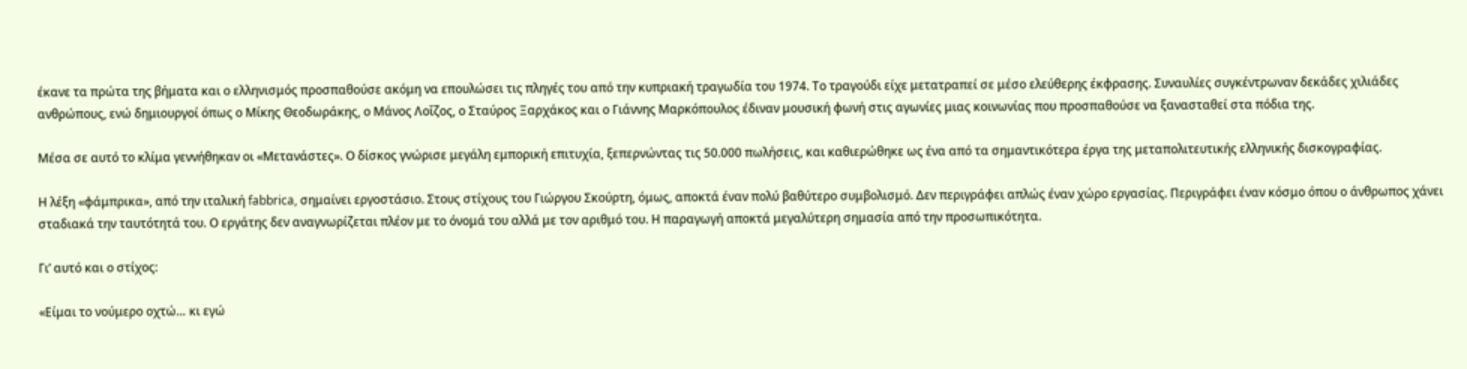έκανε τα πρώτα της βήματα και ο ελληνισμός προσπαθούσε ακόμη να επουλώσει τις πληγές του από την κυπριακή τραγωδία του 1974. Το τραγούδι είχε μετατραπεί σε μέσο ελεύθερης έκφρασης. Συναυλίες συγκέντρωναν δεκάδες χιλιάδες ανθρώπους, ενώ δημιουργοί όπως ο Μίκης Θεοδωράκης, ο Μάνος Λοΐζος, ο Σταύρος Ξαρχάκος και ο Γιάννης Μαρκόπουλος έδιναν μουσική φωνή στις αγωνίες μιας κοινωνίας που προσπαθούσε να ξανασταθεί στα πόδια της.

Μέσα σε αυτό το κλίμα γεννήθηκαν οι «Μετανάστες». Ο δίσκος γνώρισε μεγάλη εμπορική επιτυχία, ξεπερνώντας τις 50.000 πωλήσεις, και καθιερώθηκε ως ένα από τα σημαντικότερα έργα της μεταπολιτευτικής ελληνικής δισκογραφίας.

Η λέξη «φάμπρικα», από την ιταλική fabbrica, σημαίνει εργοστάσιο. Στους στίχους του Γιώργου Σκούρτη, όμως, αποκτά έναν πολύ βαθύτερο συμβολισμό. Δεν περιγράφει απλώς έναν χώρο εργασίας. Περιγράφει έναν κόσμο όπου ο άνθρωπος χάνει σταδιακά την ταυτότητά του. Ο εργάτης δεν αναγνωρίζεται πλέον με το όνομά του αλλά με τον αριθμό του. Η παραγωγή αποκτά μεγαλύτερη σημασία από την προσωπικότητα.

Γι’ αυτό και ο στίχος:

«Είμαι το νούμερο οχτώ… κι εγώ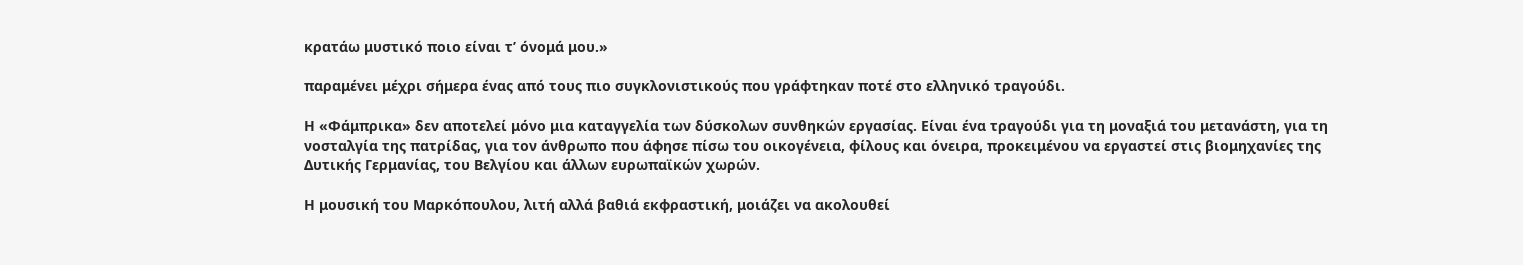κρατάω μυστικό ποιο είναι τ’ όνομά μου.»

παραμένει μέχρι σήμερα ένας από τους πιο συγκλονιστικούς που γράφτηκαν ποτέ στο ελληνικό τραγούδι.

Η «Φάμπρικα» δεν αποτελεί μόνο μια καταγγελία των δύσκολων συνθηκών εργασίας. Είναι ένα τραγούδι για τη μοναξιά του μετανάστη, για τη νοσταλγία της πατρίδας, για τον άνθρωπο που άφησε πίσω του οικογένεια, φίλους και όνειρα, προκειμένου να εργαστεί στις βιομηχανίες της Δυτικής Γερμανίας, του Βελγίου και άλλων ευρωπαϊκών χωρών.

Η μουσική του Μαρκόπουλου, λιτή αλλά βαθιά εκφραστική, μοιάζει να ακολουθεί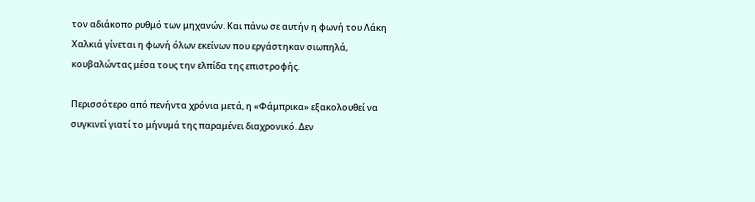τον αδιάκοπο ρυθμό των μηχανών. Και πάνω σε αυτήν η φωνή του Λάκη Χαλκιά γίνεται η φωνή όλων εκείνων που εργάστηκαν σιωπηλά, κουβαλώντας μέσα τους την ελπίδα της επιστροφής.

Περισσότερο από πενήντα χρόνια μετά, η «Φάμπρικα» εξακολουθεί να συγκινεί γιατί το μήνυμά της παραμένει διαχρονικό. Δεν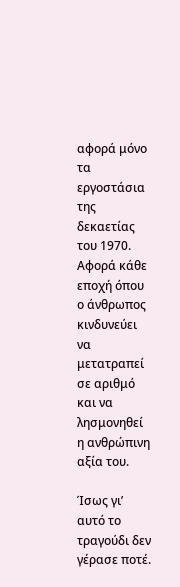αφορά μόνο τα εργοστάσια της δεκαετίας του 1970. Αφορά κάθε εποχή όπου ο άνθρωπος κινδυνεύει να μετατραπεί σε αριθμό και να λησμονηθεί η ανθρώπινη αξία του.

Ίσως γι’ αυτό το τραγούδι δεν γέρασε ποτέ.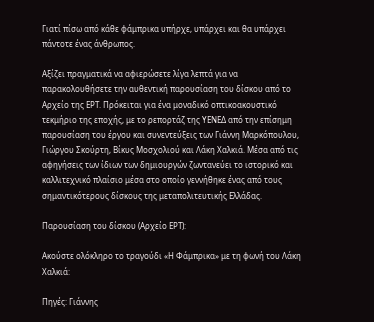Γιατί πίσω από κάθε φάμπρικα υπήρχε, υπάρχει και θα υπάρχει πάντοτε ένας άνθρωπος.

Αξίζει πραγματικά να αφιερώσετε λίγα λεπτά για να παρακολουθήσετε την αυθεντική παρουσίαση του δίσκου από το Αρχείο της ΕΡΤ. Πρόκειται για ένα μοναδικό οπτικοακουστικό τεκμήριο της εποχής, με το ρεπορτάζ της ΥΕΝΕΔ από την επίσημη παρουσίαση του έργου και συνεντεύξεις των Γιάννη Μαρκόπουλου, Γιώργου Σκούρτη, Βίκυς Μοσχολιού και Λάκη Χαλκιά. Μέσα από τις αφηγήσεις των ίδιων των δημιουργών ζωντανεύει το ιστορικό και καλλιτεχνικό πλαίσιο μέσα στο οποίο γεννήθηκε ένας από τους σημαντικότερους δίσκους της μεταπολιτευτικής Ελλάδας.

Παρουσίαση του δίσκου (Αρχείο ΕΡΤ):

Ακούστε ολόκληρο το τραγούδι «Η Φάμπρικα» με τη φωνή του Λάκη Χαλκιά:

Πηγές: Γιάννης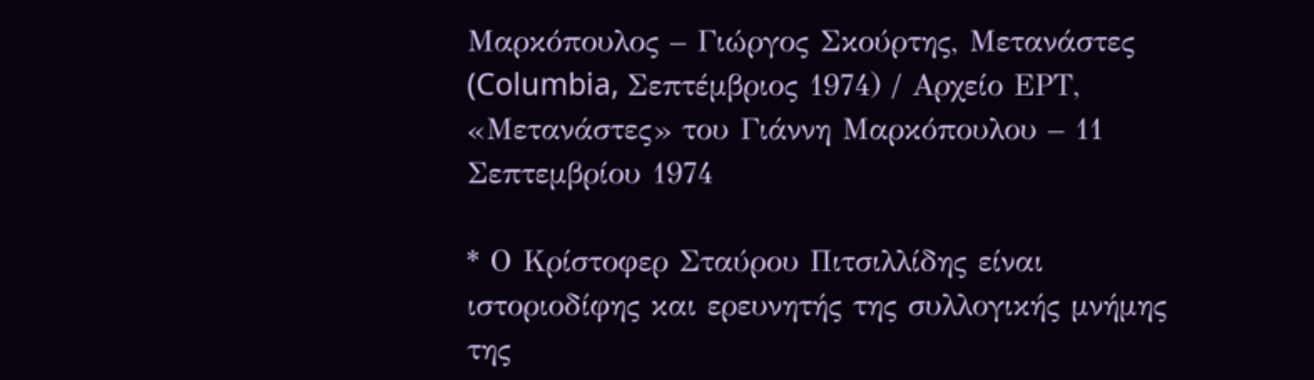Μαρκόπουλος – Γιώργος Σκούρτης, Μετανάστες (Columbia, Σεπτέμβριος 1974) / Αρχείο ΕΡΤ, «Μετανάστες» του Γιάννη Μαρκόπουλου – 11 Σεπτεμβρίου 1974

* Ο Κρίστοφερ Σταύρου Πιτσιλλίδης είναι ιστοριοδίφης και ερευνητής της συλλογικής μνήμης της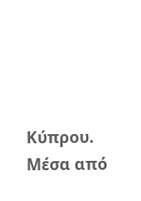Κύπρου. Μέσα από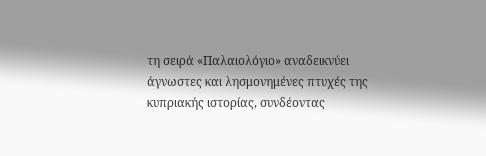τη σειρά «Παλαιολόγιο» αναδεικνύει άγνωστες και λησμονημένες πτυχές της κυπριακής ιστορίας, συνδέοντας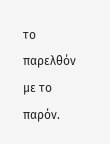το παρελθόν με το παρόν.